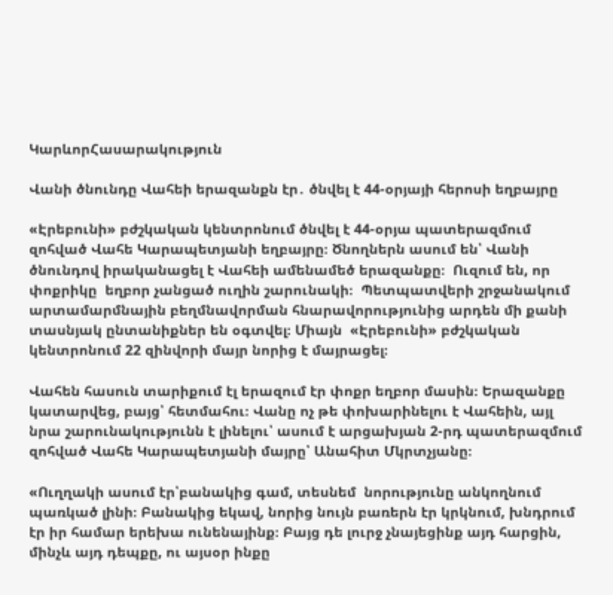ԿարևորՀասարակություն

Վանի ծնունդը Վահեի երազանքն էր․ ծնվել է 44-օրյայի հերոսի եղբայրը

«Էրեբունի» բժշկական կենտրոնում ծնվել է 44-օրյա պատերազմում զոհված Վահե Կարապետյանի եղբայրը։ Ծնողներն ասում են՝ Վանի ծնունդով իրականացել է Վահեի ամենամեծ երազանքը։  Ուզում են, որ փոքրիկը  եղբոր չանցած ուղին շարունակի։  Պետպատվերի շրջանակում արտամարմնային բեղմնավորման հնարավորությունից արդեն մի քանի տասնյակ ընտանիքներ են օգտվել։ Միայն  «Էրեբունի» բժշկական կենտրոնում 22 զինվորի մայր նորից է մայրացել։

Վահեն հասուն տարիքում էլ երազում էր փոքր եղբոր մասին։ Երազանքը կատարվեց, բայց՝ հետմահու։ Վանը ոչ թե փոխարինելու է Վահեին, այլ նրա շարունակությունն է լինելու՝ ասում է արցախյան 2-րդ պատերազմում զոհված Վահե Կարապետյանի մայրը՝ Անահիտ Մկրտչյանը։

«Ուղղակի ասում էր՝բանակից գամ, տեսնեմ  նորությունը անկողնում պառկած լինի։ Բանակից եկավ, նորից նույն բառերն էր կրկնում, խնդրում էր իր համար երեխա ունենայինք։ Բայց դե լուրջ չնայեցինք այդ հարցին, մինչև այդ դեպքը, ու այսօր ինքը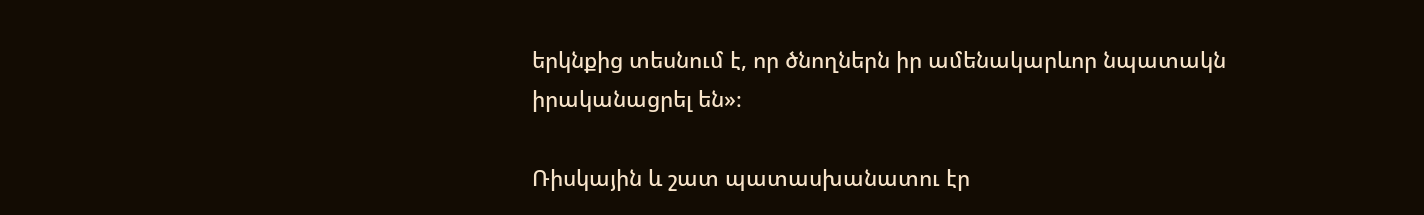երկնքից տեսնում է, որ ծնողներն իր ամենակարևոր նպատակն իրականացրել են»։

Ռիսկային և շատ պատասխանատու էր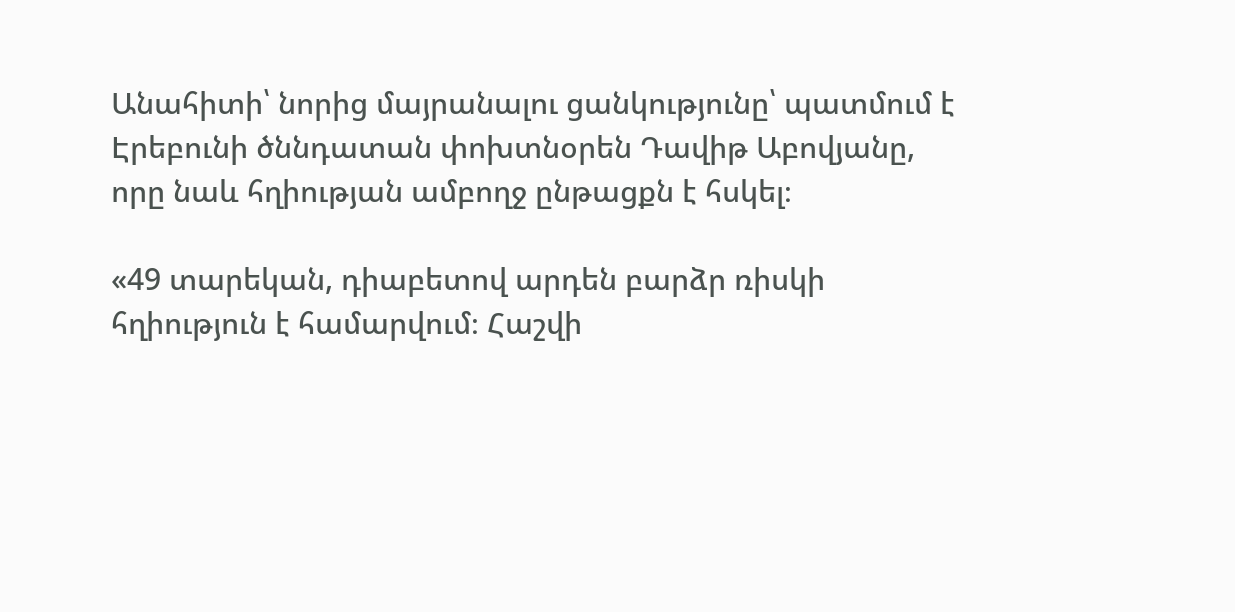Անահիտի՝ նորից մայրանալու ցանկությունը՝ պատմում է Էրեբունի ծննդատան փոխտնօրեն Դավիթ Աբովյանը, որը նաև հղիության ամբողջ ընթացքն է հսկել։

«49 տարեկան, դիաբետով արդեն բարձր ռիսկի հղիություն է համարվում։ Հաշվի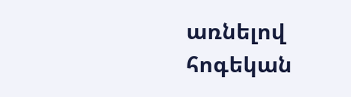առնելով հոգեկան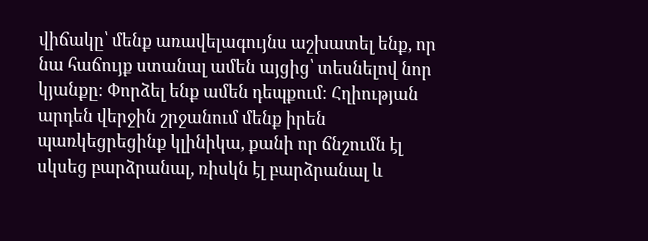վիճակը՝ մենք առավելագույնս աշխատել ենք, որ նա հաճույք ստանալ ամեն այցից՝ տեսնելով նոր կյանքը։ Փորձել ենք ամեն դեպքում։ Հղիության արդեն վերջին շրջանում մենք իրեն պառկեցրեցինք կլինիկա, քանի որ ճնշումն էլ սկսեց բարձրանալ, ռիսկն էլ բարձրանալ և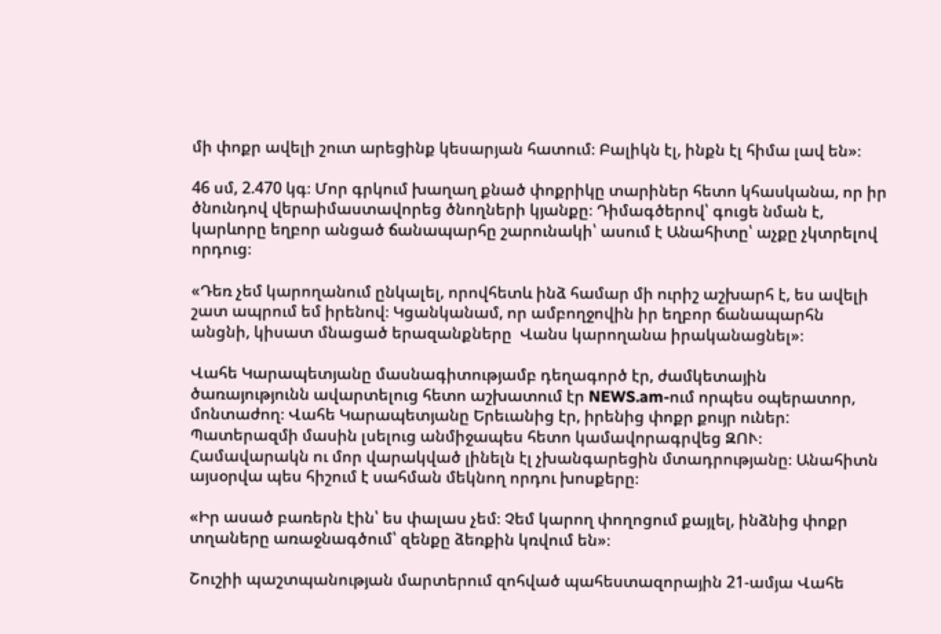մի փոքր ավելի շուտ արեցինք կեսարյան հատում։ Բալիկն էլ, ինքն էլ հիմա լավ են»։

46 սմ, 2.470 կգ։ Մոր գրկում խաղաղ քնած փոքրիկը տարիներ հետո կհասկանա, որ իր ծնունդով վերաիմաստավորեց ծնողների կյանքը։ Դիմագծերով՝ գուցե նման է, կարևորը եղբոր անցած ճանապարհը շարունակի՝ ասում է Անահիտը՝ աչքը չկտրելով որդուց։

«Դեռ չեմ կարողանում ընկալել, որովհետև ինձ համար մի ուրիշ աշխարհ է, ես ավելի շատ ապրում եմ իրենով։ Կցանկանամ, որ ամբողջովին իր եղբոր ճանապարհն անցնի, կիսատ մնացած երազանքները  Վանս կարողանա իրականացնել»։

Վահե Կարապետյանը մասնագիտությամբ դեղագործ էր, ժամկետային ծառայությունն ավարտելուց հետո աշխատում էր NEWS.am-ում որպես օպերատոր, մոնտաժող։ Վահե Կարապետյանը Երեւանից էր, իրենից փոքր քույր ուներ:  Պատերազմի մասին լսելուց անմիջապես հետո կամավորագրվեց ԶՈՒ։  Համավարակն ու մոր վարակված լինելն էլ չխանգարեցին մտադրությանը։ Անահիտն այսօրվա պես հիշում է սահման մեկնող որդու խոսքերը։

«Իր ասած բառերն էին՝ ես փալաս չեմ։ Չեմ կարող փողոցում քայլել, ինձնից փոքր տղաները առաջնագծում՝ զենքը ձեռքին կռվում են»։

Շուշիի պաշտպանության մարտերում զոհված պահեստազորային 21-ամյա Վահե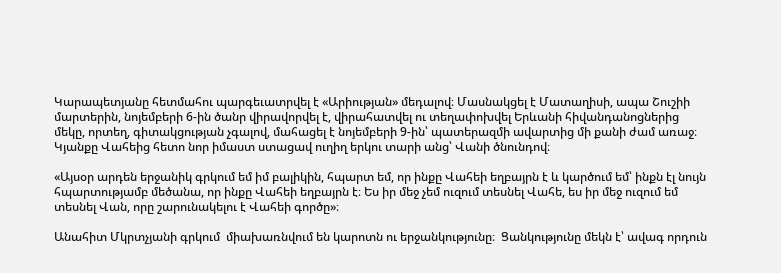Կարապետյանը հետմահու պարգեւատրվել է «Արիության» մեդալով։ Մասնակցել է Մատաղիսի, ապա Շուշիի մարտերին, նոյեմբերի 6-ին ծանր վիրավորվել է, վիրահատվել ու տեղափոխվել Երևանի հիվանդանոցներից մեկը, որտեղ, գիտակցության չգալով, մահացել է նոյեմբերի 9-ին՝ պատերազմի ավարտից մի քանի ժամ առաջ։ Կյանքը Վահեից հետո նոր իմաստ ստացավ ուղիղ երկու տարի անց՝ Վանի ծնունդով։

«Այսօր արդեն երջանիկ գրկում եմ իմ բալիկին, հպարտ եմ, որ ինքը Վահեի եղբայրն է և կարծում եմ՝ ինքն էլ նույն հպարտությամբ մեծանա, որ ինքը Վահեի եղբայրն է։ Ես իր մեջ չեմ ուզում տեսնել Վահե, ես իր մեջ ուզում եմ տեսնել Վան, որը շարունակելու է Վահեի գործը»։

Անահիտ Մկրտչյանի գրկում  միախառնվում են կարոտն ու երջանկությունը։  Ցանկությունը մեկն է՝ ավագ որդուն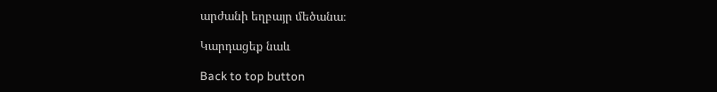արժանի եղբայր մեծանա։

Կարդացեք նաև

Back to top button